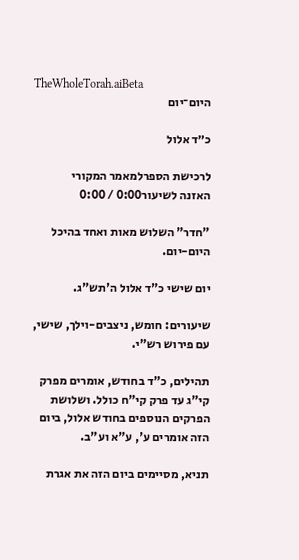TheWholeTorah.aiBeta
היום־יום

כ״ד אלול

לרכישת הספרלמאמר המקורי
האזנה לשיעור0:00 / 0:00

"חדר" השלוש מאות ואחד בהיכל היום-יום.

יום שישי כ"ד אלול ה'תש"ג.

שיעורים: חומש, ניצבים-וילך, שישי, עם פירוש רש"י.

תהילים, כ"ד בחודש, אומרים מפרק קי"ג עד פרק קי"ח כולל. ושלושת הפרקים הנוספים בחודש אלול, ביום הזה אומרים ע', ע"א וע"ב.

תניא, מסיימים ביום הזה את אגרת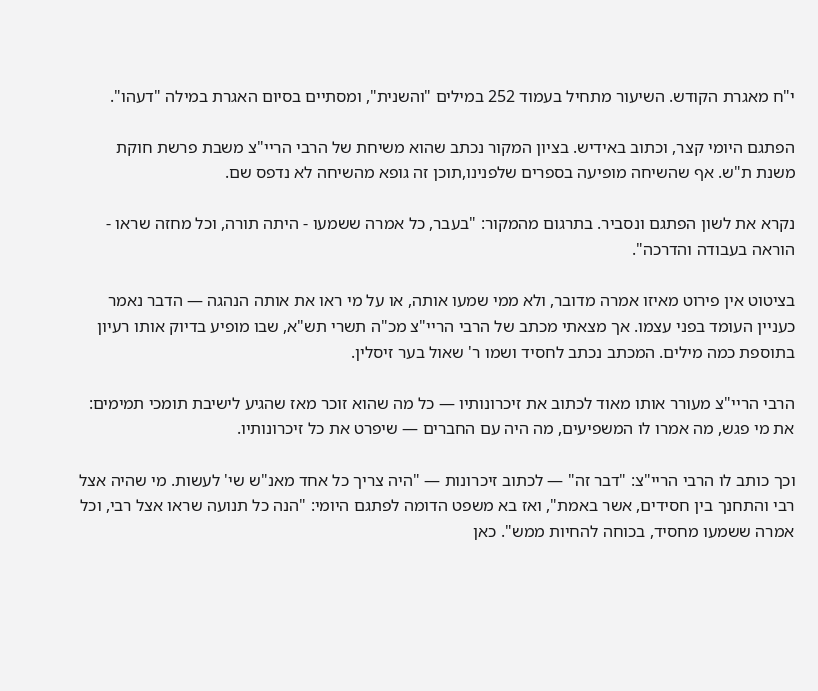י"ח מאגרת הקודש. השיעור מתחיל בעמוד 252 במילים "והשנית", ומסתיים בסיום האגרת במילה "דעהו".

הפתגם היומי קצר, וכתוב באידיש. בציון המקור נכתב שהוא משיחת של הרבי הריי"צ משבת פרשת חוקת משנת ת"ש. אף שהשיחה מופיעה בספרים שלפנינו,תוכן זה גופא מהשיחה לא נדפס שם.

נקרא את לשון הפתגם ונסביר. בתרגום מהמקור: "בעבר, כל אמרה ששמעו - היתה תורה, וכל מחזה שראו - הוראה בעבודה והדרכה".

בציטוט אין פירוט מאיזו אמרה מדובר, ולא ממי שמעו אותה, או על מי ראו את אותה הנהגה — הדבר נאמר כעניין העומד בפני עצמו. אך מצאתי מכתב של הרבי הריי"צ מכ"ה תשרי תש"א, שבו מופיע בדיוק אותו רעיון בתוספת כמה מילים. המכתב נכתב לחסיד ושמו ר' שאול בער זיסלין.

הרבי הריי"צ מעורר אותו מאוד לכתוב את זיכרונותיו — כל מה שהוא זוכר מאז שהגיע לישיבת תומכי תמימים: את מי פגש, מה אמרו לו המשפיעים, מה היה עם החברים — שיפרט את כל זיכרונותיו.

וכך כותב לו הרבי הריי"צ: "דבר זה" — לכתוב זיכרונות — "היה צריך כל אחד מאנ"ש שי' לעשות. מי שהיה אצל רבי והתחנך בין חסידים, אשר באמת", ואז בא משפט הדומה לפתגם היומי: "הנה כל תנועה שראו אצל רבי, וכל אמרה ששמעו מחסיד, בכוחה להחיות ממש". כאן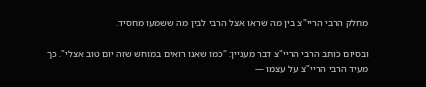מחלק הרבי הריי"צ בין מה שראו אצל הרבי לבין מה ששמעו מחסיד.

ובסיום כותב הרבי הריי"צ דבר מעניין: "כמו שאנו רואים במוחש שזה יום טוב אצלי". כך מעיד הרבי הריי"צ על עצמו —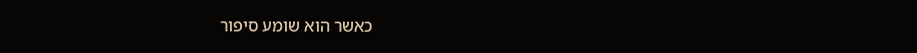כאשר הוא שומע סיפור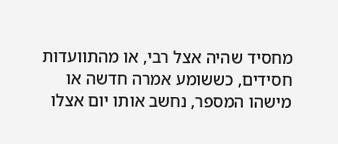מחסיד שהיה אצל רבי, או מהתוועדות חסידים, כששומע אמרה חדשה או מישהו המספר, נחשב אותו יום אצלו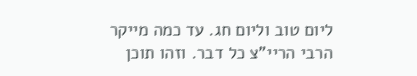ליום טוב וליום חג. עד כמה מייקר הרבי הריי"צ כל דבר. וזהו תוכן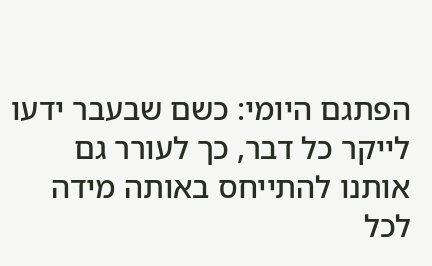הפתגם היומי: כשם שבעבר ידעו לייקר כל דבר, כך לעורר גם אותנו להתייחס באותה מידה לכל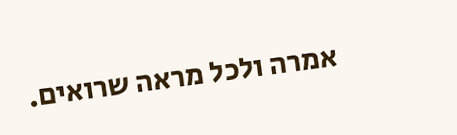אמרה ולכל מראה שרואים.